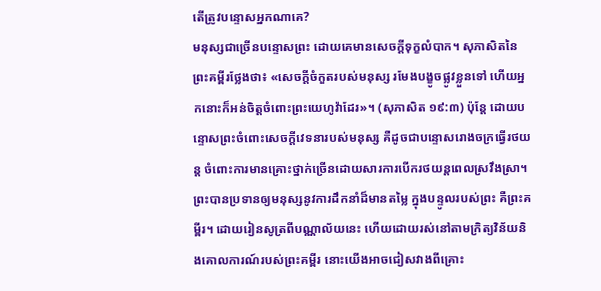តើត្រូវបន្ទោសអ្នកណាគេ?
មនុស្សជាច្រើនបន្ទោសព្រះ ដោយគេមានសេចក្ដីទុក្ខលំបាក។ សុភាសិតនៃព្រះគម្ពីរថ្លែងថា៖ «សេចក្ដីចំកួតរបស់មនុស្ស រមែងបង្ខូចផ្លូវខ្លួនទៅ ហើយអ្នកនោះក៏អន់ចិត្តចំពោះព្រះយេហូវ៉ាដែរ»។ (សុភាសិត ១៩:៣) ប៉ុន្តែ ដោយបន្ទោសព្រះចំពោះសេចក្ដីវេទនារបស់មនុស្ស គឺដូចជាបន្ទោសរោងចក្រធ្វើរថយន្ត ចំពោះការមានគ្រោះថ្នាក់ច្រើនដោយសារការបើករថយន្តពេលស្រវឹងស្រា។
ព្រះបានប្រទានឲ្យមនុស្សនូវការដឹកនាំដ៏មានតម្លៃ ក្នុងបន្ទូលរបស់ព្រះ គឺព្រះគម្ពីរ។ ដោយរៀនសូត្រពីបណ្ណាល័យនេះ ហើយដោយរស់នៅតាមក្រិត្យវិន័យនិងគោលការណ៍របស់ព្រះគម្ពីរ នោះយើងអាចជៀសវាងពីគ្រោះ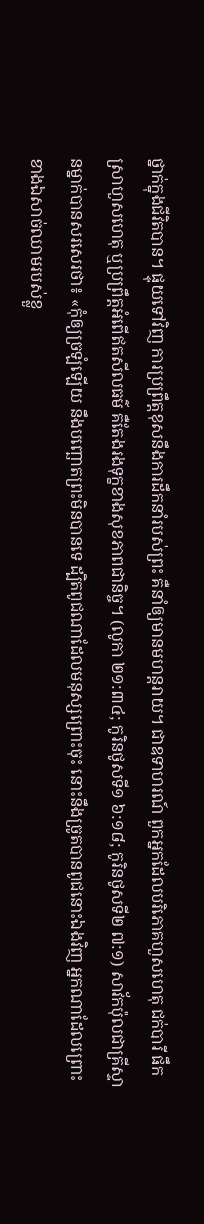ថ្នាក់ក្នុងជីវិតបាន។ ផ្ទុយទៅវិញ ការប្រព្រឹត្តខុសនឹងការដឹកនាំរបស់ព្រះ គឺនាំឲ្យមានមហន្តរាយ។ ជាឧទាហរណ៍ ពួកអ្នកដែលបរិភោគហួសហេតុ ជក់បារី ផឹកស្រាហួសហេតុ ឬប្រព្រឹត្តអំពើឥតសីលធម៌ គឺតែងរងទុក្ខខាងសុខភាពជានិច្ច។ (លូកា ២១:៣៤; កូរិនថូសទី១ ៦:១៨; កូរិនថូសទី២ ៧:១) សាវ័កប៉ុលជាគ្រីស្ទានម្នាក់បានសរសេរថា៖ «កុំឲ្យច្រឡំឡើយ នឹងបញ្ឆោតព្រះមិនបានទេ ដ្បិតពូជណាដែលមនុស្សព្រោះចុះ នោះនឹងច្រូតបានពូជនោះឯងវិញ អ្នកណាដែលព្រោះខាងឯសាច់ឈាមរបស់ខ្លួ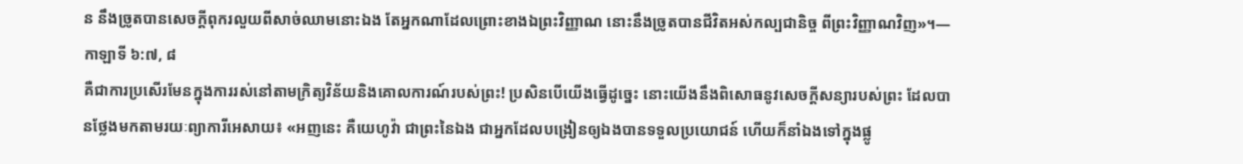ន នឹងច្រូតបានសេចក្ដីពុករលួយពីសាច់ឈាមនោះឯង តែអ្នកណាដែលព្រោះខាងឯព្រះវិញ្ញាណ នោះនឹងច្រូតបានជីវិតអស់កល្បជានិច្ច ពីព្រះវិញ្ញាណវិញ»។—កាឡាទី ៦:៧, ៨
គឺជាការប្រសើរមែនក្នុងការរស់នៅតាមក្រិត្យវិន័យនិងគោលការណ៍របស់ព្រះ! ប្រសិនបើយើងធ្វើដូច្នេះ នោះយើងនឹងពិសោធនូវសេចក្ដីសន្យារបស់ព្រះ ដែលបានថ្លែងមកតាមរយៈព្យាការីអេសាយ៖ «អញនេះ គឺយេហូវ៉ា ជាព្រះនៃឯង ជាអ្នកដែលបង្រៀនឲ្យឯងបានទទួលប្រយោជន៍ ហើយក៏នាំឯងទៅក្នុងផ្លូ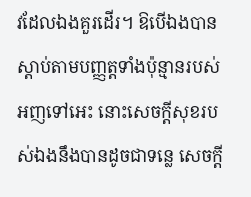វដែលឯងគួរដើរ។ ឱបើឯងបានស្ដាប់តាមបញ្ញត្តទាំងប៉ុន្មានរបស់អញទៅអេះ នោះសេចក្ដីសុខរបស់ឯងនឹងបានដូចជាទន្លេ សេចក្ដី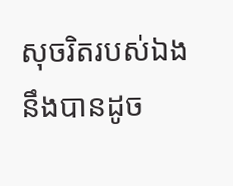សុចរិតរបស់ឯង នឹងបានដូច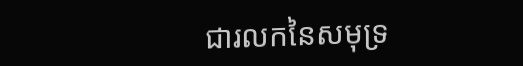ជារលកនៃសមុទ្រ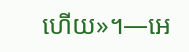ហើយ»។—អេ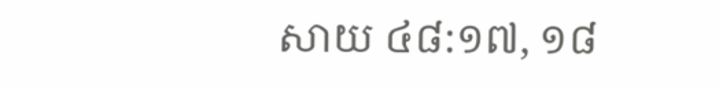សាយ ៤៨:១៧, ១៨